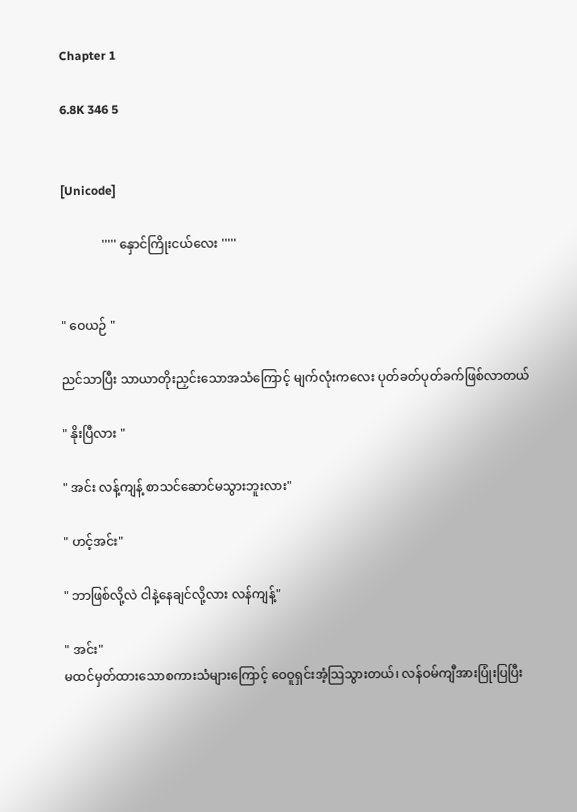Chapter 1

6.8K 346 5


[Unicode]

             ''''' နှောင်ကြိုးငယ်လေး '''''


" ဝေယဉ် "

ညင်သာပြီး သာယာတိုးညှင်းသောအသံကြောင့် မျက်လုံးကလေး ပုတ်ခတ်ပုတ်ခက်ဖြစ်လာတယ်

" နိုးပြီလား "

" အင်း လန့်ကျန့် စာသင်ဆောင်မသွားဘူးလား"

" ဟင့်အင်း"

" ဘာဖြစ်လို့လဲ ငါနဲ့နေချင်လို့လား လန်ကျန့်"

" အင်း"
မထင်မှတ်ထားသောစကားသံများကြောင့် ဝေဝူရှင်းအံ့သြသွားတယ်၊ လန်ဝမ်ကျီအားပြုံးပြပြီး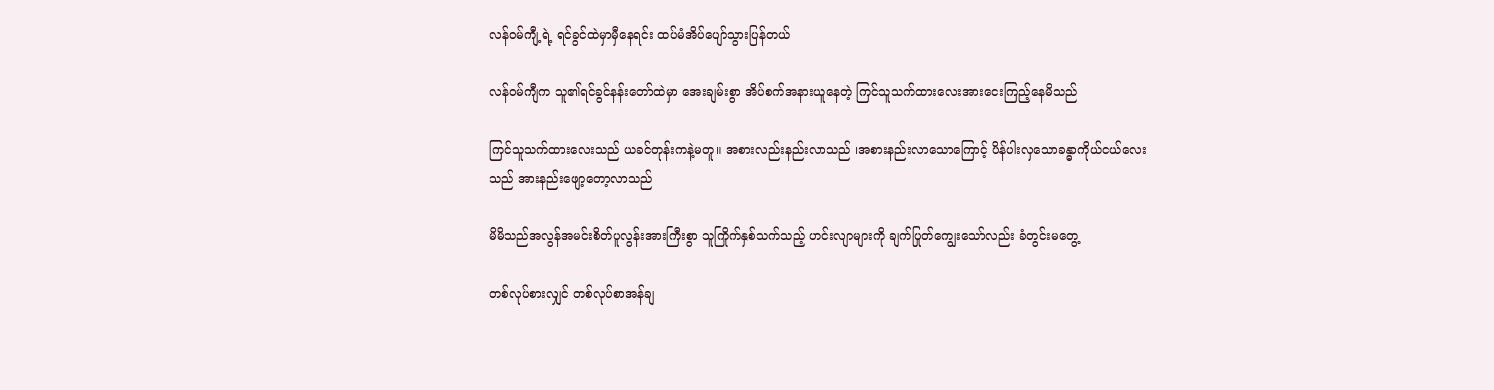လန်ဝမ်ကျီ့ရဲ့ ရင်ခွင်ထဲမှာမှီနေရင်း ထပ်မံအိပ်ပျော်သွားပြန်တယ်

လန်ဝမ်ကျီက သူ၏ရင်ခွင်နန်းတော်ထဲမှာ အေးချမ်းစွာ အိပ်စက်အနားယူနေတဲ့ ကြင်သူသက်ထားလေးအားငေးကြည့်နေမိသည်

ကြင်သူသက်ထားလေးသည် ယခင်တုန်းကနဲ့မတူ။ အစားလည်းနည်းလာသည် ၊အစားနည်းလာသောကြောင့် ပိန်ပါးလှသောခန္ဓာကိုယ်ငယ်လေးသည် အားနည်းဖျော့တော့လာသည်

မိမိသည်အလွန်အမင်းစိတ်ပူလွန်းအားကြီးစွာ သူကြိုက်နှစ်သက်သည့် ဟင်းလျာများကို ချက်ပြုတ်ကျွေးသော်လည်း ခံတွင်းမတွေ့

တစ်လုပ်စားလျှင် တစ်လုပ်စာအန်ချ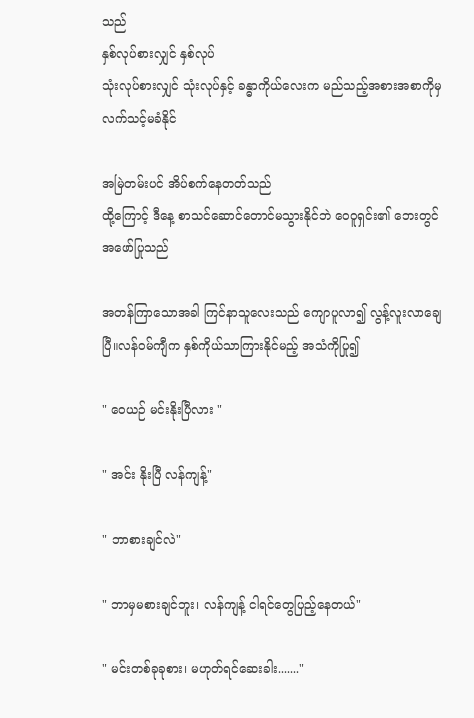သည်
နှစ်လုပ်စားလျှင် နှစ်လုပ်
သုံးလုပ်စားလျှင် သုံးလုပ်နှင့် ခန္ဓာကိုယ်လေးက မည်သည့်အစားအစာကိုမှလက်သင့်မခံနိုင်

အမြဲတမ်းပင် အိပ်စက်နေတတ်သည်
ထို့ကြောင့် ဒီနေ့ စာသင်ဆောင်တောင်မသွားနိုင်ဘဲ ဝေဝူရှင်း၏ ဘေးတွင် အဖော်ပြုသည်

အတန်ကြာသောအခါ ကြင်နာသူလေးသည် ကျောပူလာ၍ လွန့်လူးလာချေပြီ။လန်ဝမ်ကျီက နှစ်ကိုယ်သာကြားနိုင်မည့် အသံကိုပြု၍

" ဝေယဉ် မင်းနိုးပြီလား "

" အင်း နိုးပြီ လန်ကျန့်"

" ဘာစားချင်လဲ"

" ဘာမှမစားချင်ဘူး၊ လန်ကျန့် ငါရင်တွေပြည့်နေတယ်"

" မင်းတစ်ခုခုစား၊ မဟုတ်ရင်ဆေးခါး......."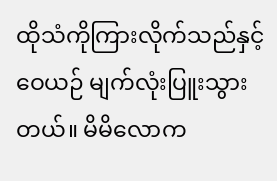ထိုသံကိုကြားလိုက်သည်နှင့်ဝေယဉ် မျက်လုံးပြူးသွားတယ်။ မိမိလောက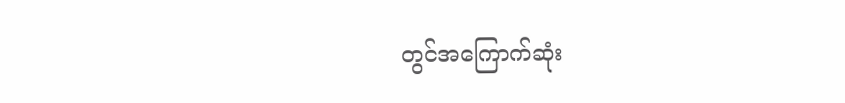တွင်အကြောက်ဆုံး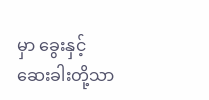မှာ ခွေးနှင့် ဆေးခါးတို့သာ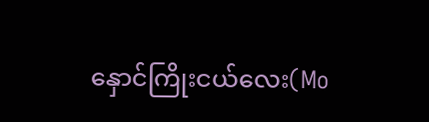နှောင်ကြိုးငယ်လေး(Mo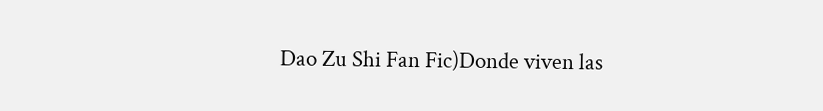Dao Zu Shi Fan Fic)Donde viven las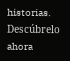historias. Descúbrelo ahora